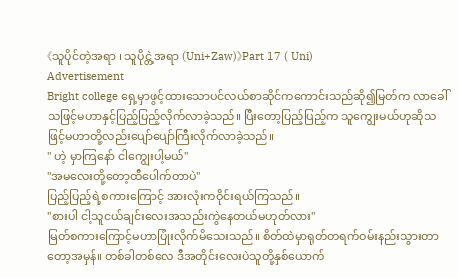《သူပိုင်တဲ့အရာ ၊ သူပိုင္တဲ့အရာ (Uni+Zaw)》Part 17 ( Uni)
Advertisement
Bright college ရှေ့မှာဖွင့်ထားသောပင်လယ်စာဆိုင်ကကောင်းသည်ဆို၍မြတ်က လာခေါ်သဖြင့်မဟာနှင့်ပြည့်ပြည့်လိုက်လာခဲ့သည်။ ပြီးတော့ပြည့်ပြည့်က သူကျွေးမယ်ဟုဆိုသဖြင့်မဟာတို့လည်းပျော်ပျော်ကြီးလိုက်လာခဲ့သည်။
" ဟဲ့ မှာကြနော် ငါကျွေးပါ့မယ်"
"အမလေးတို့တော့ထီပေါက်တာပဲ"
ပြည့်ပြည့်ရဲ့စကားကြောင့် အားလုံးကဝိုင်းရယ်ကြသည်။
"စားပါ ငါ့သူငယ်ချင်းလေးအသည်းကွဲနေတယ်မဟုတ်လား"
မြတ်စကားကြောင့်မဟာပြုံးလိုက်မိသေးသည်။ စိတ်ထဲမှာရုတ်တရက်ဝမ်းနည်းသွားတာတော့အမှန်။ တစ်ခါတစ်လေ ဒီအတိုင်းလေးပဲသူတို့နှစ်ယောက်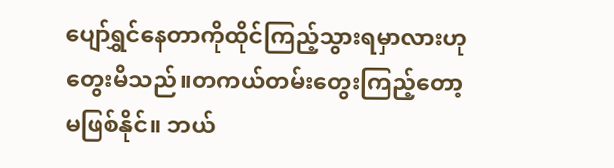ပျော်ရွှင်နေတာကိုထိုင်ကြည့်သွားရမှာလားဟုတွေးမိသည်။တကယ်တမ်းတွေးကြည့်တော့ မဖြစ်နိုင်။ ဘယ်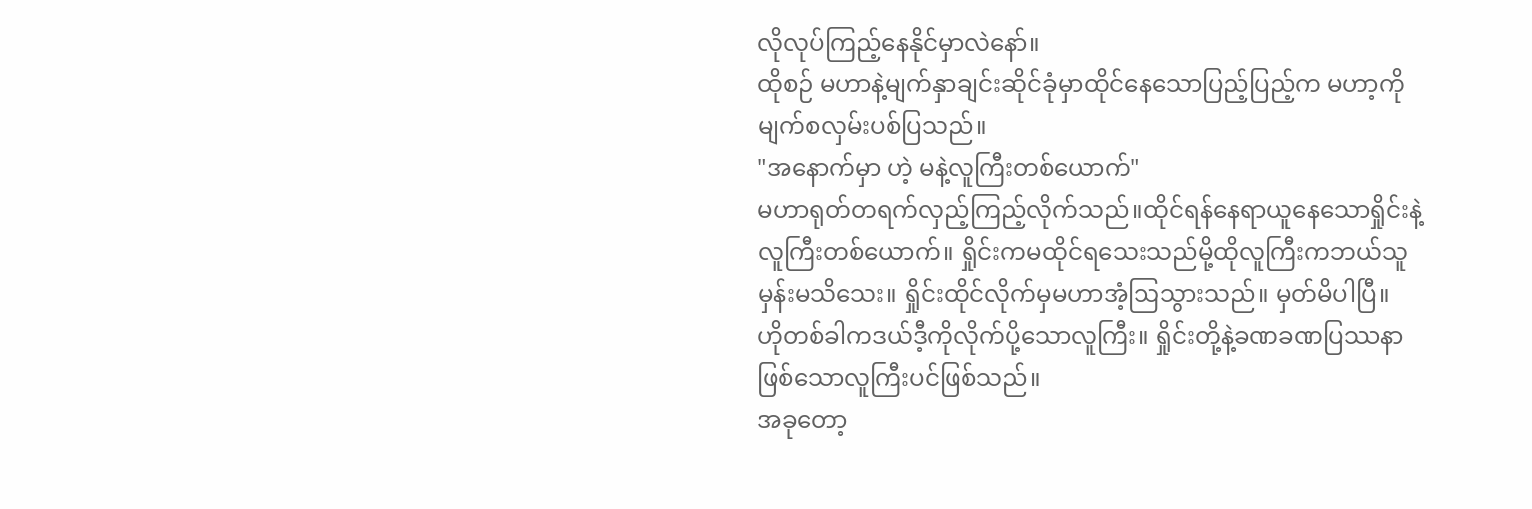လိုလုပ်ကြည့်နေနိုင်မှာလဲနော်။
ထိုစဉ် မဟာနဲ့မျက်နှာချင်းဆိုင်ခုံမှာထိုင်နေသောပြည့်ပြည့်က မဟာ့ကိုမျက်စလှမ်းပစ်ပြသည်။
"အနောက်မှာ ဟဲ့ မနဲ့လူကြီးတစ်ယောက်"
မဟာရုတ်တရက်လှည့်ကြည့်လိုက်သည်။ထိုင်ရန်နေရာယူနေသောရှိုင်းနဲ့လူကြီးတစ်ယောက်။ ရှိုင်းကမထိုင်ရသေးသည်မို့ထိုလူကြီးကဘယ်သူမှန်းမသိသေး။ ရှိုင်းထိုင်လိုက်မှမဟာအံ့ဩသွားသည်။ မှတ်မိပါပြီ။
ဟိုတစ်ခါကဒယ်ဒီ့ကိုလိုက်ပို့သောလူကြီး။ ရှိုင်းတို့နဲ့ခဏခဏပြဿနာဖြစ်သောလူကြီးပင်ဖြစ်သည်။
အခုတော့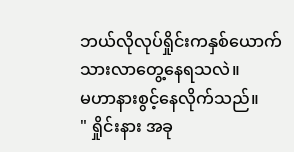ဘယ်လိုလုပ်ရှိုင်းကနှစ်ယောက်သားလာတွေ့နေရသလဲ။
မဟာနားစွင့်နေလိုက်သည်။
" ရှိုင်းနား အခု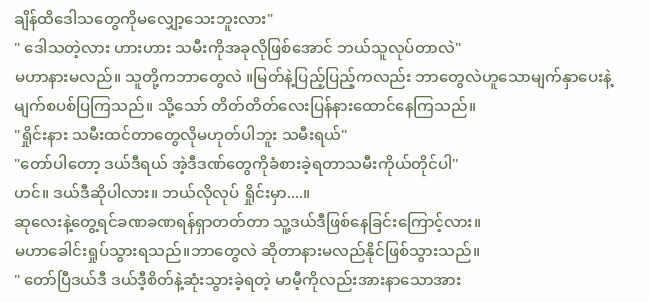ချိန်ထိဒေါသတွေကိုမလျှော့သေးဘူးလား"
" ဒေါသတဲ့လား ဟားဟား သမီးကိုအခုလိုဖြစ်အောင် ဘယ်သူလုပ်တာလဲ"
မဟာနားမလည်။ သူတို့ကဘာတွေလဲ ။မြတ်နဲ့ပြည့်ပြည့်ကလည်း ဘာတွေလဲဟူသောမျက်နှာပေးနဲ့ မျက်စပစ်ပြကြသည်။ သို့သော် တိတ်တိတ်လေးပြန်နားထောင်နေကြသည်။
"ရှိုင်းနား သမီးထင်တာတွေလိုမဟုတ်ပါဘူး သမီးရယ်"
"တော်ပါတော့ ဒယ်ဒီရယ် အဲ့ဒီဒဏ်တွေကိုခံစားခဲ့ရတာသမီးကိုယ်တိုင်ပါ"
ဟင်။ ဒယ်ဒီဆိုပါလား။ ဘယ်လိုလုပ် ရှိုင်းမှာ....။
ဆုလေးနဲ့တွေ့ရင်ခဏခဏရန်ရှာတတ်တာ သူ့ဒယ်ဒီဖြစ်နေခြင်းကြောင့်လား။
မဟာခေါင်းရှုပ်သွားရသည်။ဘာတွေလဲ ဆိုတာနားမလည်နိုင်ဖြစ်သွားသည်။
" တော်ပြီဒယ်ဒီ ဒယ်ဒီ့စိတ်နဲ့ဆုံးသွားခဲ့ရတဲ့ မာမီ့ကိုလည်းအားနာသောအား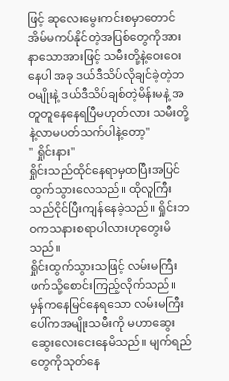ဖြင့် ဆုလေးမွေးကင်းစမှာတောင် အိမ်မကပ်နိုင်တဲ့အပြစ်တွေကိုအားနာသောအားဖြင့် သမီးတို့နဲ့ဝေးဝေးနေပါ အခု ဒယ်ဒီသိပ်လိုချင်ခဲ့တဲ့ဘဝမျိုးနဲ့ ဒယ်ဒီသိပ်ချစ်တဲ့မိန်းမနဲ့ အတူတူနေနေရပြီမဟုတ်လား သမီးတို့နဲ့လာမပတ်သက်ပါနဲ့တော့"
" ရှိုင်းနား"
ရှိုင်းသည်ထိုင်နေရာမှထပြီးအပြင်ထွက်သွားလေသည်။ ထိုလူကြီးသည်ငိုင်ပြီးကျန်နေခဲ့သည်။ ရှိုင်းဘဝကသနားစရာပါလားဟုတွေးမိသည်။
ရှိုင်းထွက်သွားသဖြင့် လမ်းမကြီးဖက်သို့စောင်းကြည့်လိုက်သည်။
မှန်ကနေမြင်နေရသော လမ်းမကြီးပေါ်ကအမျိုးသမီးကို မဟာဆွေးဆွေးလေးငေးနေမိသည်။ မျက်ရည်တွေကိုသုတ်နေ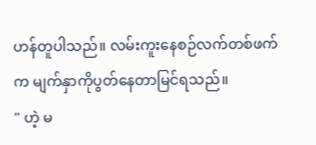ဟန်တူပါသည်။ လမ်းကူးနေစဉ်လက်တစ်ဖက်က မျက်နှာကိုပွတ်နေတာမြင်ရသည်။
" ဟဲ့ မ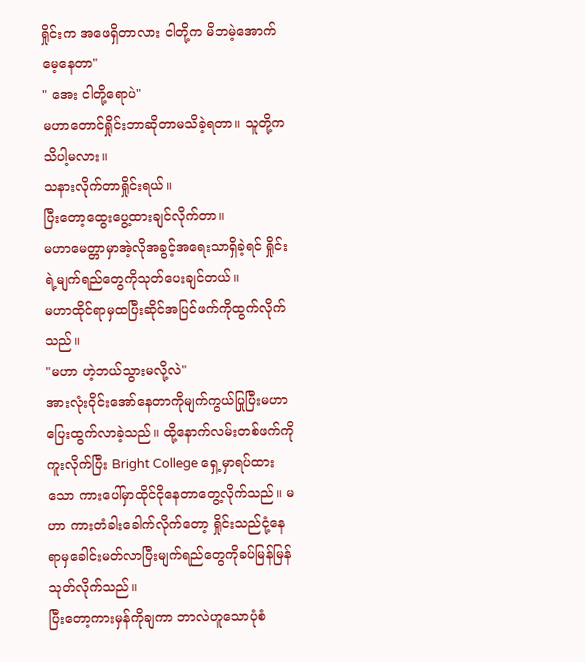ရှိုင်းက အဖေရှိတာလား ငါတို့က မိဘမဲ့အောက်မေ့နေတာ"
" အေး ငါတို့ရောပဲ"
မဟာတောင်ရှိုင်းဘာဆိုတာမသိခဲ့ရတာ။ သူတို့ကသိပါ့မလား။
သနားလိုက်တာရှိုင်းရယ်။
ပြီးတော့ထွေးပွေ့ထားချင်လိုက်တာ။
မဟာမေတ္တာမှာအဲ့လိုအခွင့်အရေးသာရှိခဲ့ရင် ရှိုင်းရဲ့မျက်ရည်တွေကိုသုတ်ပေးချင်တယ်။
မဟာထိုင်ရာမှထပြီးဆိုင်အပြင်ဖက်ကိုထွက်လိုက်သည်။
"မဟာ ဟဲ့ဘယ်သွားမလို့လဲ"
အားလုံးဝိုင်းအော်နေတာကိုမျက်ကွယ်ပြုပြီးမဟာပြေးထွက်လာခဲ့သည်။ ထို့နောက်လမ်းတစ်ဖက်ကိုကူးလိုက်ပြီး Bright College ရှေ့မှာရပ်ထားသော ကားပေါ်မှာထိုင်ငိုနေတာတွေ့လိုက်သည်။ မဟာ ကားတံခါးခေါက်လိုက်တော့ ရှိုင်းသည်ငုံ့နေရာမှခေါင်းမတ်လာပြီးမျက်ရည်တွေကိုခပ်မြန်မြန်သုတ်လိုက်သည်။
ပြီးတော့ကားမှန်ကိုချကာ ဘာလဲဟူသောပုံစံ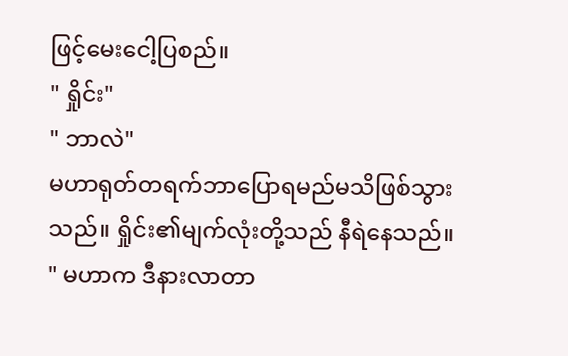ဖြင့်မေးငေါ့ပြစည်။
" ရှိုင်း"
" ဘာလဲ"
မဟာရုတ်တရက်ဘာပြောရမည်မသိဖြစ်သွားသည်။ ရှိုင်း၏မျက်လုံးတို့သည် နီရဲနေသည်။
" မဟာက ဒီနားလာတာ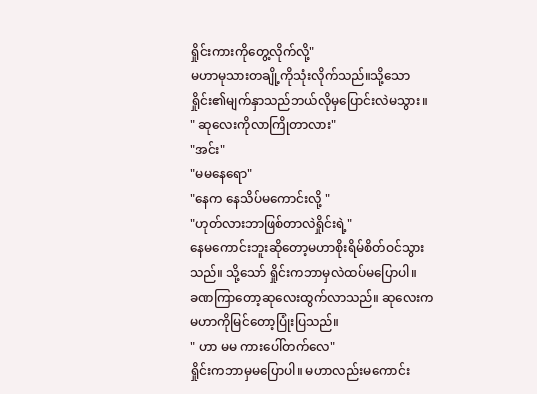ရှိုင်းကားကိုတွေ့လိုက်လို့"
မဟာမုသားတချို့ကိုသုံးလိုက်သည်။သို့သော ရှိုင်း၏မျက်နှာသည်ဘယ်လိုမှပြောင်းလဲမသွား။
" ဆုလေးကိုလာကြိုတာလား"
"အင်း"
"မမနေရော"
"နေက နေသိပ်မကောင်းလို့ "
"ဟုတ်လားဘာဖြစ်တာလဲရှိုင်းရဲ့"
နေမကောင်းဘူးဆိုတော့မဟာစိုးရိမ်စိတ်ဝင်သွားသည်။ သို့သော် ရှိုင်းကဘာမှလဲထပ်မပြောပါ။
ခဏကြာတော့ဆုလေးထွက်လာသည်။ ဆုလေးက မဟာကိုမြင်တော့ပြုံးပြသည်။
" ဟာ မမ ကားပေါ်တက်လေ"
ရှိုင်းကဘာမှမပြောပါ။ မဟာလည်းမကောင်း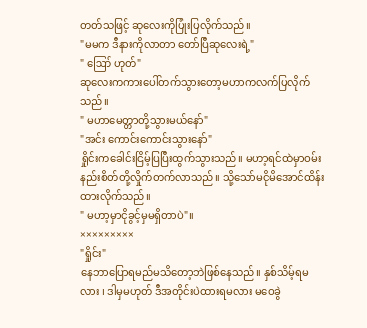တတ်သဖြင့် ဆုလေးကိုပြုံးပြလိုက်သည်။
"မမက ဒီနားကိုလာတာ တော်ပြီဆုလေးရဲ့"
" ဪ ဟုတ်"
ဆုလေးကကားပေါ်တက်သွားတော့မဟာကလက်ပြလိုက်သည်။
" မဟာမေတ္တာတို့သွားမယ်နော်"
"အင်း ကောင်းကောင်းသွားနော်"
ရှိုင်းကခေါင်းငြိမ့်ပြပြီးထွက်သွားသည်။ မဟာ့ရင်ထဲမှာဝမ်းနည်းစိတ်တို့လှိုက်တက်လာသည်။ သို့သော်မငိုမိအောင်ထိန်းထားလိုက်သည်။
" မဟာ့မှာငိုခွင့်မှမရှိတာပဲ"။
×××××××××
"ရှိုင်း"
နေဘာပြောရမည်မသိတော့ဘဲဖြစ်နေသည်။ နှစ်သိမ့်ရမလား ၊ ဒါမှမဟုတ် ဒီအတိုင်းပဲထားရမလား မဝေခွဲ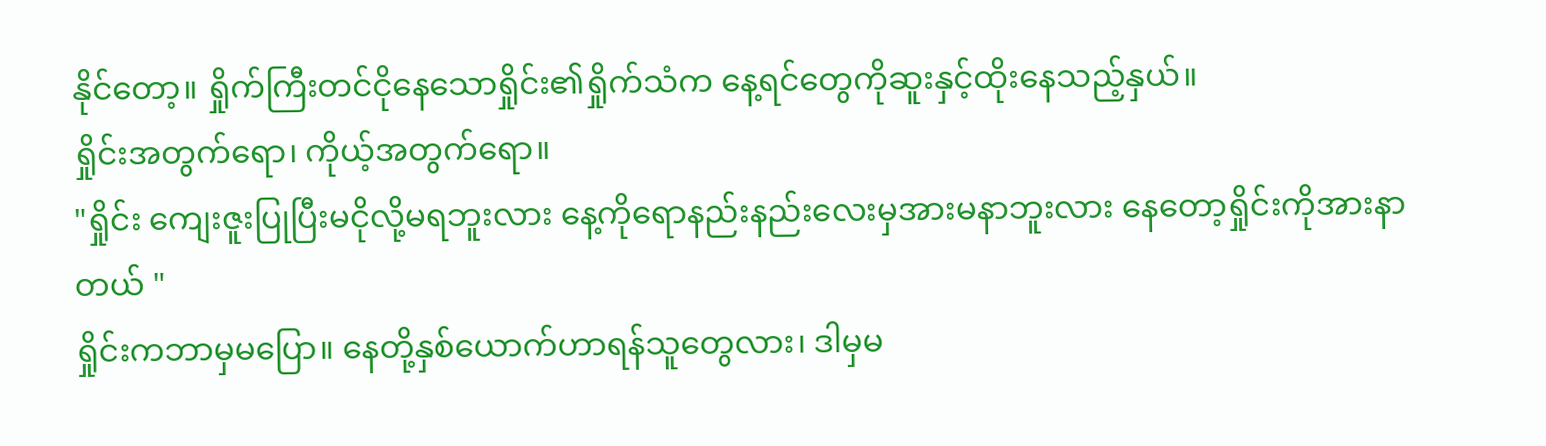နိုင်တော့။ ရှိုက်ကြီးတင်ငိုနေသောရှိုင်း၏ရှိုက်သံက နေ့ရင်တွေကိုဆူးနှင့်ထိုးနေသည့်နှယ်။
ရှိုင်းအတွက်ရော၊ ကိုယ့်အတွက်ရော။
"ရှိုင်း ကျေးဇူးပြုပြီးမငိုလို့မရဘူးလား နေ့ကိုရောနည်းနည်းလေးမှအားမနာဘူးလား နေတော့ရှိုင်းကိုအားနာတယ် "
ရှိုင်းကဘာမှမပြော။ နေတို့နှစ်ယောက်ဟာရန်သူတွေလား၊ ဒါမှမ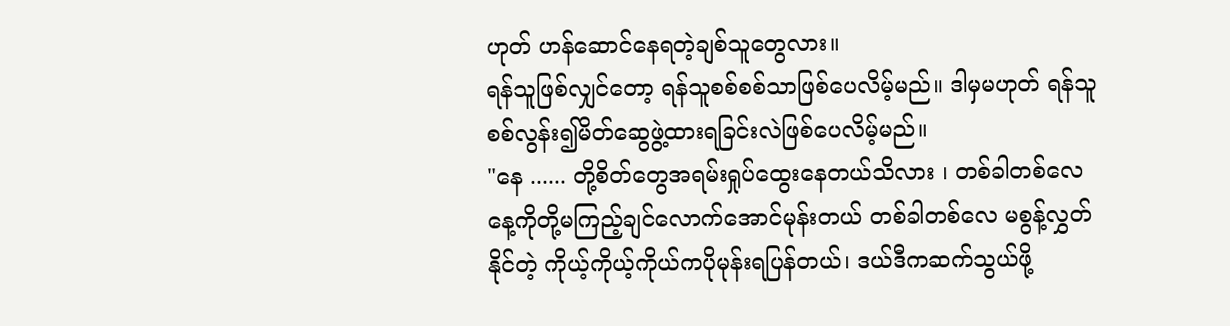ဟုတ် ဟန်ဆောင်နေရတဲ့ချစ်သူတွေလား။
ရန်သူဖြစ်လျှင်တော့ ရန်သူစစ်စစ်သာဖြစ်ပေလိမ့်မည်။ ဒါမှမဟုတ် ရန်သူစစ်လွန်း၍မိတ်ဆွေဖွဲ့ထားရခြင်းလဲဖြစ်ပေလိမ့်မည်။
"နေ ...... တို့စိတ်တွေအရမ်းရှုပ်ထွေးနေတယ်သိလား ၊ တစ်ခါတစ်လေ နေ့ကိုတို့မကြည့်ချင်လောက်အောင်မုန်းတယ် တစ်ခါတစ်လေ မစွန့်လွှတ်နိုင်တဲ့ ကိုယ့်ကိုယ့်ကိုယ်ကပိုမုန်းရပြန်တယ်၊ ဒယ်ဒီကဆက်သွယ်ဖို့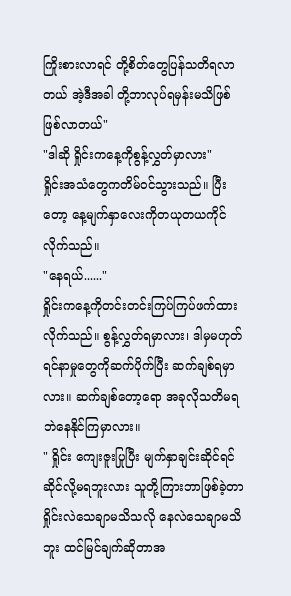ကြိုးစားလာရင် တို့စိတ်တွေပြန်သတိရလာတယ် အဲ့ဒီအခါ တို့ဘာလုပ်ရမှန်းမသိဖြစ်ဖြစ်လာတယ်"
"ဒါဆို ရှိုင်းကနေ့ကိုစွန့်လွှတ်မှာလား"
ရှိုင်းအသံတွေကတိမ်ဝင်သွားသည်။ ပြီးတော့ နေ့မျက်နှာလေးကိုတယုတယကိုင်လိုက်သည်။
"နေရယ်......"
ရှိုင်းကနေ့ကိုတင်းတင်းကြပ်ကြပ်ဖက်ထားလိုက်သည်။ စွန့်လွှတ်ရမှာလား၊ ဒါမှမဟုတ် ရင်နာမှုတွေကိုဆက်ပိုက်ပြီး ဆက်ချစ်ရမှာလား။ ဆက်ချစ်တော့ရော အခုလိုသတိမရဘဲနေနိုင်ကြမှာလား။
" ရှိုင်း ကျေးဇူးပြုပြီး မျက်နှာချင်းဆိုင်ရင်ဆိုင်လို့မရဘူးလား သူတို့ကြားဘာဖြစ်ခဲ့တာရှိုင်းလဲသေချာမသိသလို နေလဲသေချာမသိဘူး ထင်မြင်ချက်ဆိုတာအ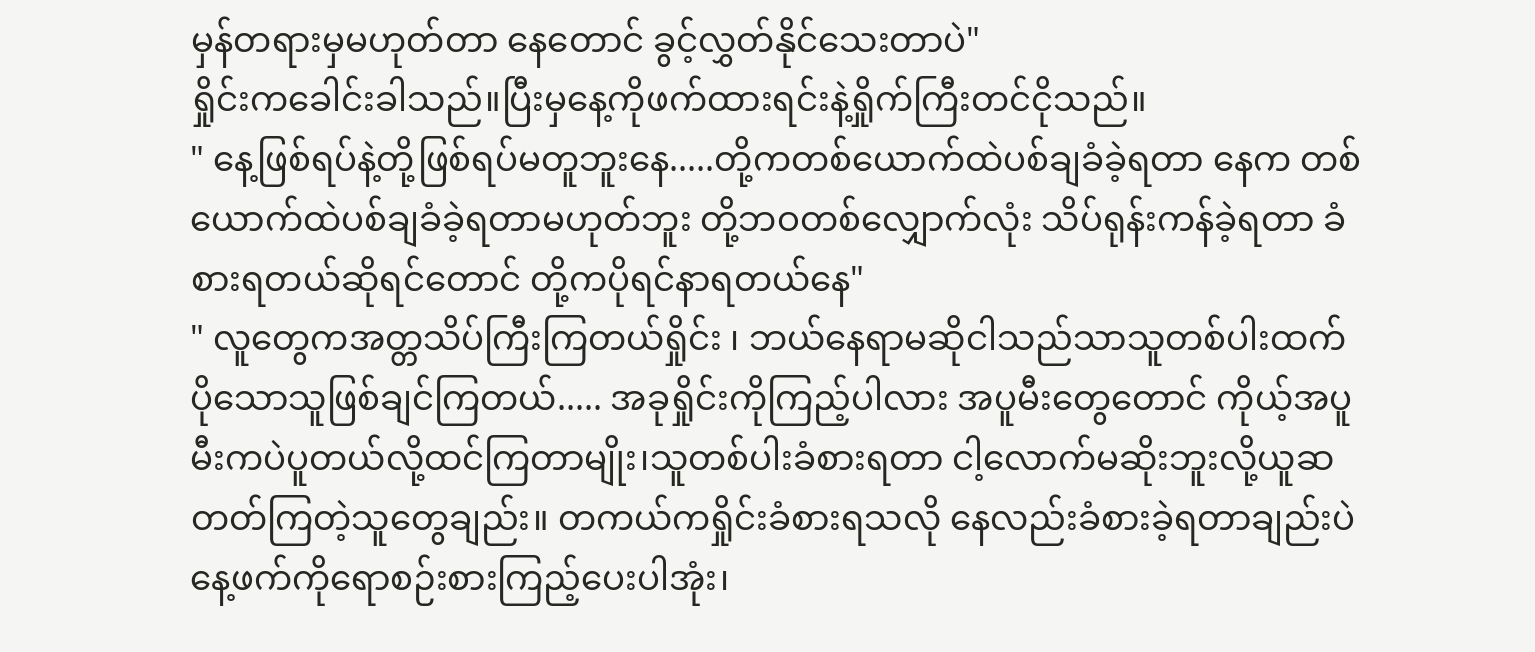မှန်တရားမှမဟုတ်တာ နေတောင် ခွင့်လွှတ်နိုင်သေးတာပဲ"
ရှိုင်းကခေါင်းခါသည်။ပြီးမှနေ့ကိုဖက်ထားရင်းနဲ့ရှိုက်ကြီးတင်ငိုသည်။
" နေ့ဖြစ်ရပ်နဲ့တို့ဖြစ်ရပ်မတူဘူးနေ.....တို့ကတစ်ယောက်ထဲပစ်ချခံခဲ့ရတာ နေက တစ်ယောက်ထဲပစ်ချခံခဲ့ရတာမဟုတ်ဘူး တို့ဘဝတစ်လျှောက်လုံး သိပ်ရုန်းကန်ခဲ့ရတာ ခံစားရတယ်ဆိုရင်တောင် တို့ကပိုရင်နာရတယ်နေ"
" လူတွေကအတ္တသိပ်ကြီးကြတယ်ရှိုင်း ၊ ဘယ်နေရာမဆိုငါသည်သာသူတစ်ပါးထက် ပိုသောသူဖြစ်ချင်ကြတယ်..... အခုရှိုင်းကိုကြည့်ပါလား အပူမီးတွေတောင် ကိုယ့်အပူမီးကပဲပူတယ်လို့ထင်ကြတာမျိုး၊သူတစ်ပါးခံစားရတာ ငါ့လောက်မဆိုးဘူးလို့ယူဆတတ်ကြတဲ့သူတွေချည်း။ တကယ်ကရှိုင်းခံစားရသလို နေလည်းခံစားခဲ့ရတာချည်းပဲ နေ့ဖက်ကိုရောစဉ်းစားကြည့်ပေးပါအုံး၊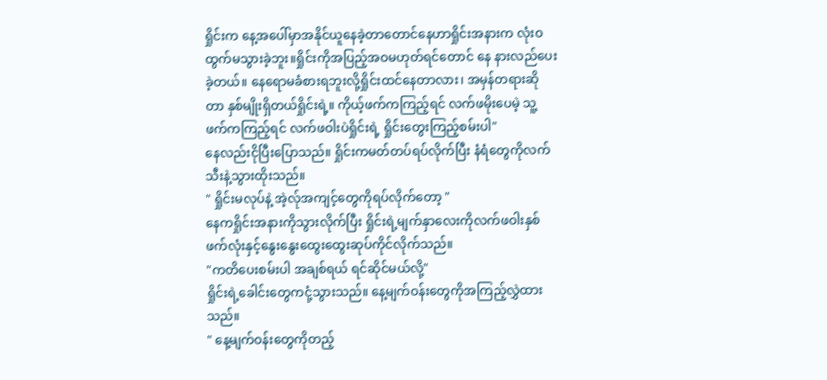ရှိုင်းက နေ့အပေါ်မှာအနိုင်ယူနေခဲ့တာတောင်နေဟာရှိုင်းအနားက လုံးဝထွက်မသွားခဲ့ဘူး။ရှိုင်းကိုအပြည့်အဝမဟုတ်ရင်တောင် နေ နားလည်ပေးခဲ့တယ်။ နေရောမခံစားရဘူးလို့ရှိုင်းထင်နေတာလား၊ အမှန်တရားဆိုတာ နှစ်မျိုးရှိတယ်ရှိုင်းရဲ့။ ကိုယ့်ဖက်ကကြည့်ရင် လက်ဖမိုးပေမဲ့ သူ့ဖက်ကကြည့်ရင် လက်ဖဝါးပဲရှိုင်းရဲ့ ရှိုင်းတွေးကြည့်စမ်းပါ"
နေလည်းငိုပြီးပြောသည်။ ရှိုင်းကမတ်တပ်ရပ်လိုက်ပြီး နံရံတွေကိုလက်သီးနဲ့သွားထိုးသည်။
" ရှိုင်းမလုပ်နဲ့ အဲ့လ်ုအကျင့်တွေကိုရပ်လိုက်တော့ "
နေကရှိုင်းအနားကိုသွားလိုက်ပြီး ရှိုင်းရဲ့မျက်နှာလေးကိုလက်ဖဝါးနှစ်ဖက်လုံးနှင့်နွေးနွေးထွေးထွေးဆုပ်ကိုင်လိုက်သည်။
"ကတိပေးစမ်းပါ အချစ်ရယ် ရင်ဆိုင်မယ်လို့"
ရှိုင်းရဲ့ခေါင်းတွေကငုံ့သွားသည်။ နေ့မျက်ဝန်းတွေကိုအကြည့်လွှဲထားသည်။
" နေ့မျက်ဝန်းတွေကိုတည့်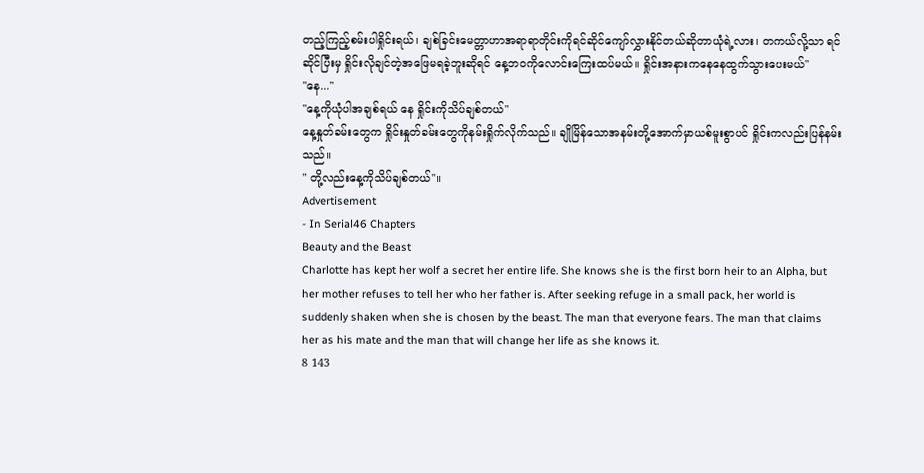တည့်ကြည့်စမ်းပါရှိုင်းရယ်၊ ချစ်ခြင်းမေတ္တာဟာအရာရာတိုင်းကိုရင်ဆိုင်ကျော်လွှားနိုင်တယ်ဆိုတာယုံရဲ့လား၊ တကယ်လို့သာ ရင်ဆိုင်ပြီးမှ ရှိုင်းလိုချင်တဲ့အဖြေမရခဲ့ဘူးဆိုရင် နေ့ဘဝကိုလောင်းကြေးထပ်မယ်။ ရှိုင်းအနားကနေနေထွက်သွားပေးမယ်"
"နေ..."
"နေ့ကိုယုံပါအချစ်ရယ် နေ ရှိုင်းကိုသိပ်ချစ်တယ်"
နေ့နှုတ်ခမ်းတွေက ရှိုင်းနှုတ်ခမ်းတွေကိုနမ်းရှိုက်လိုက်သည်။ ချိုမြိန်သောအနမ်းတို့အောက်မှာယစ်မူးစွာပင် ရှိုင်းကလည်းပြန်နမ်းသည်။
" တို့လည်းနေ့ကိုသိပ်ချစ်တယ်"။
Advertisement
- In Serial46 Chapters
Beauty and the Beast
Charlotte has kept her wolf a secret her entire life. She knows she is the first born heir to an Alpha, but her mother refuses to tell her who her father is. After seeking refuge in a small pack, her world is suddenly shaken when she is chosen by the beast. The man that everyone fears. The man that claims her as his mate and the man that will change her life as she knows it.
8 143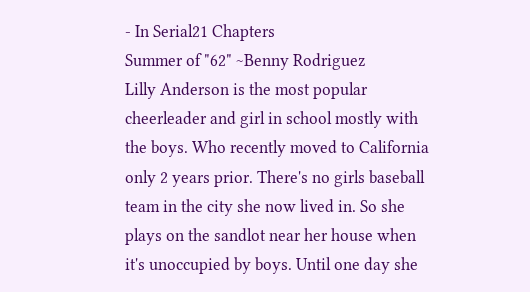- In Serial21 Chapters
Summer of "62" ~Benny Rodriguez
Lilly Anderson is the most popular cheerleader and girl in school mostly with the boys. Who recently moved to California only 2 years prior. There's no girls baseball team in the city she now lived in. So she plays on the sandlot near her house when it's unoccupied by boys. Until one day she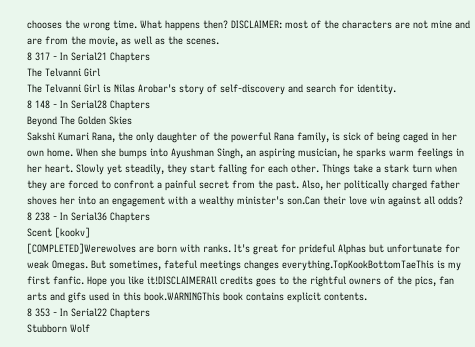chooses the wrong time. What happens then? DISCLAIMER: most of the characters are not mine and are from the movie, as well as the scenes.
8 317 - In Serial21 Chapters
The Telvanni Girl
The Telvanni Girl is Nilas Arobar's story of self-discovery and search for identity.
8 148 - In Serial28 Chapters
Beyond The Golden Skies
Sakshi Kumari Rana, the only daughter of the powerful Rana family, is sick of being caged in her own home. When she bumps into Ayushman Singh, an aspiring musician, he sparks warm feelings in her heart. Slowly yet steadily, they start falling for each other. Things take a stark turn when they are forced to confront a painful secret from the past. Also, her politically charged father shoves her into an engagement with a wealthy minister's son.Can their love win against all odds?
8 238 - In Serial36 Chapters
Scent [kookv]
[COMPLETED]Werewolves are born with ranks. It's great for prideful Alphas but unfortunate for weak Omegas. But sometimes, fateful meetings changes everything.TopKookBottomTaeThis is my first fanfic. Hope you like it!DISCLAIMERAll credits goes to the rightful owners of the pics, fan arts and gifs used in this book.WARNINGThis book contains explicit contents.
8 353 - In Serial22 Chapters
Stubborn Wolf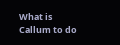What is Callum to do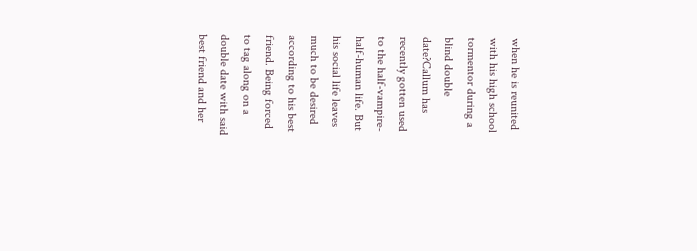when he is reunited with his high school tormentor during a blind double date?Callum has recently gotten used to the half-vampire-half-human life. But his social life leaves much to be desired according to his best friend. Being forced to tag along on a double date with said best friend and her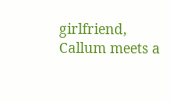girlfriend, Callum meets a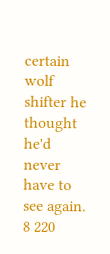certain wolf shifter he thought he'd never have to see again.
8 220